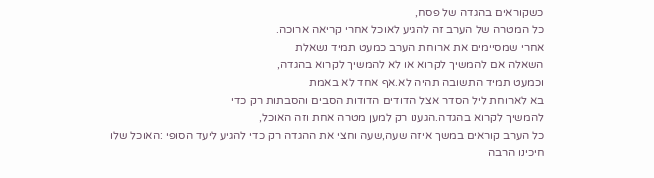כשקוראים בהגדה של פסח,
כל המטרה של הערב זה להגיע לאוכל אחרי קריאה ארוכה.
אחרי שמסיימים את ארוחת הערב כמעט תמיד נשאלת
השאלה אם להמשיך לקרוא או לא להמשיך לקרוא בהגדה,
וכמעט תמיד התשובה תהיה לא.אף אחד לא באמת
בא לארוחת ליל הסדר אצל הדודים הדודות הסבים והסבתות רק כדי
להמשיך לקרוא בהגדה.הגענו רק למען מטרה אחת וזה האוכל,
כל הערב קוראים במשך איזה שעה,שעה וחצי את ההגדה רק כדי להגיע ליעד הסופי :האוכל שלו חיכינו הרבה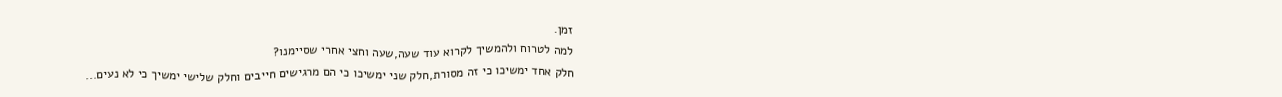זמן.
למה לטרוח ולהמשיך לקרוא עוד שעה,שעה וחצי אחרי שסיימנו?
חלק אחד ימשיכו כי זה מסורת,חלק שני ימשיכו כי הם מרגישים חייבים וחלק שלישי ימשיך כי לא נעים...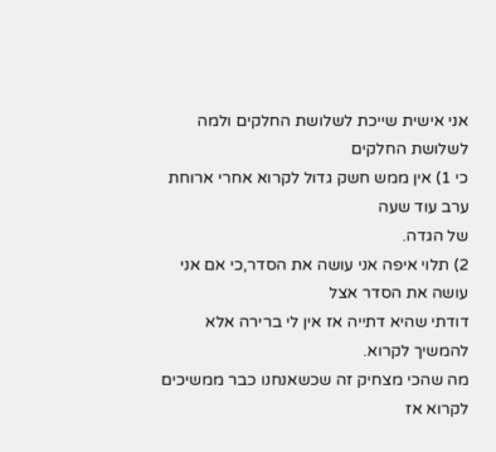אני אישית שייכת לשלושת החלקים ולמה לשלושת החלקים
כי 1) אין ממש חשק גדול לקרוא אחרי ארוחת ערב עוד שעה
של הגדה.
2) תלוי איפה אני עושה את הסדר,כי אם אני עושה את הסדר אצל
דודתי שהיא דתייה אז אין לי ברירה אלא להמשיך לקרוא.
מה שהכי מצחיק זה שכשאנחנו כבר ממשיכים לקרוא אז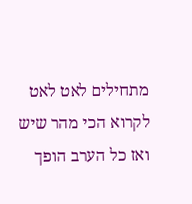מתחילים לאט לאט לקרוא הכי מהר שיש
ואז כל הערב הופך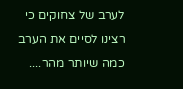לערב של צחוקים כי רצינו לסיים את הערב כמה שיותר מהר....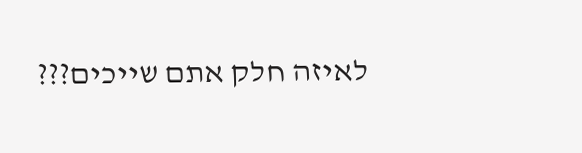לאיזה חלק אתם שייכים???